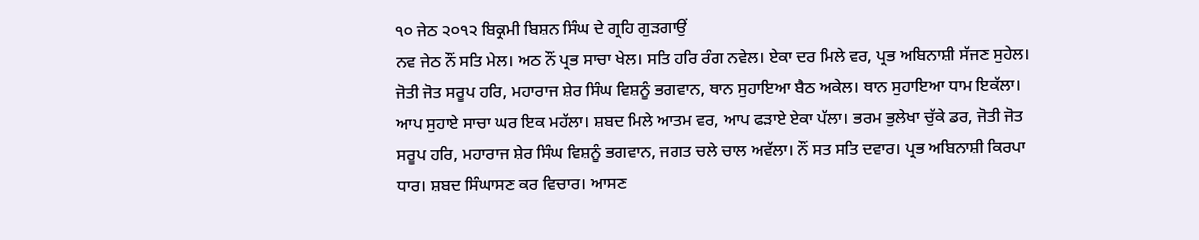੧੦ ਜੇਠ ੨੦੧੨ ਬਿਕ੍ਰਮੀ ਬਿਸ਼ਨ ਸਿੰਘ ਦੇ ਗ੍ਰਹਿ ਗੁੜਗਾਉਂ
ਨਵ ਜੇਠ ਨੌਂ ਸਤਿ ਮੇਲ। ਅਠ ਨੌਂ ਪ੍ਰਭ ਸਾਚਾ ਖੇਲ। ਸਤਿ ਹਰਿ ਰੰਗ ਨਵੇਲ। ਏਕਾ ਦਰ ਮਿਲੇ ਵਰ, ਪ੍ਰਭ ਅਬਿਨਾਸ਼ੀ ਸੱਜਣ ਸੁਹੇਲ। ਜੋਤੀ ਜੋਤ ਸਰੂਪ ਹਰਿ, ਮਹਾਰਾਜ ਸ਼ੇਰ ਸਿੰਘ ਵਿਸ਼ਨੂੰ ਭਗਵਾਨ, ਥਾਨ ਸੁਹਾਇਆ ਬੈਠ ਅਕੇਲ। ਥਾਨ ਸੁਹਾਇਆ ਧਾਮ ਇਕੱਲਾ। ਆਪ ਸੁਹਾਏ ਸਾਚਾ ਘਰ ਇਕ ਮਹੱਲਾ। ਸ਼ਬਦ ਮਿਲੇ ਆਤਮ ਵਰ, ਆਪ ਫੜਾਏ ਏਕਾ ਪੱਲਾ। ਭਰਮ ਭੁਲੇਖਾ ਚੁੱਕੇ ਡਰ, ਜੋਤੀ ਜੋਤ ਸਰੂਪ ਹਰਿ, ਮਹਾਰਾਜ ਸ਼ੇਰ ਸਿੰਘ ਵਿਸ਼ਨੂੰ ਭਗਵਾਨ, ਜਗਤ ਚਲੇ ਚਾਲ ਅਵੱਲਾ। ਨੌਂ ਸਤ ਸਤਿ ਦਵਾਰ। ਪ੍ਰਭ ਅਬਿਨਾਸ਼ੀ ਕਿਰਪਾ ਧਾਰ। ਸ਼ਬਦ ਸਿੰਘਾਸਣ ਕਰ ਵਿਚਾਰ। ਆਸਣ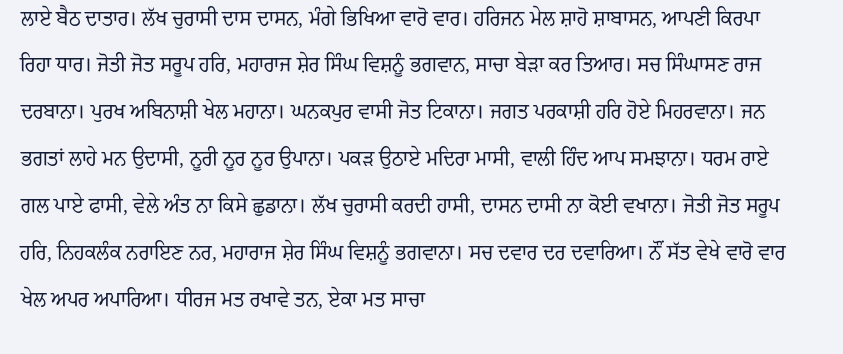ਲਾਏ ਬੈਠ ਦਾਤਾਰ। ਲੱਖ ਚੁਰਾਸੀ ਦਾਸ ਦਾਸਨ, ਮੰਗੇ ਭਿਖਿਆ ਵਾਰੋ ਵਾਰ। ਹਰਿਜਨ ਮੇਲ ਸ਼ਾਹੋ ਸ਼ਾਬਾਸਨ, ਆਪਣੀ ਕਿਰਪਾ ਰਿਹਾ ਧਾਰ। ਜੋਤੀ ਜੋਤ ਸਰੂਪ ਹਰਿ, ਮਹਾਰਾਜ ਸ਼ੇਰ ਸਿੰਘ ਵਿਸ਼ਨੂੰ ਭਗਵਾਨ, ਸਾਚਾ ਬੇੜਾ ਕਰ ਤਿਆਰ। ਸਚ ਸਿੰਘਾਸਣ ਰਾਜ ਦਰਬਾਨਾ। ਪੁਰਖ ਅਬਿਨਾਸ਼ੀ ਖੇਲ ਮਹਾਨਾ। ਘਨਕਪੁਰ ਵਾਸੀ ਜੋਤ ਟਿਕਾਨਾ। ਜਗਤ ਪਰਕਾਸ਼ੀ ਹਰਿ ਹੋਏ ਮਿਹਰਵਾਨਾ। ਜਨ ਭਗਤਾਂ ਲਾਹੇ ਮਨ ਉਦਾਸੀ, ਨੂਰੀ ਨੂਰ ਨੂਰ ਉਪਾਨਾ। ਪਕੜ ਉਠਾਏ ਮਦਿਰਾ ਮਾਸੀ, ਵਾਲੀ ਹਿੰਦ ਆਪ ਸਮਝਾਨਾ। ਧਰਮ ਰਾਏ ਗਲ ਪਾਏ ਫਾਸੀ, ਵੇਲੇ ਅੰਤ ਨਾ ਕਿਸੇ ਛੁਡਾਨਾ। ਲੱਖ ਚੁਰਾਸੀ ਕਰਦੀ ਹਾਸੀ, ਦਾਸਨ ਦਾਸੀ ਨਾ ਕੋਈ ਵਖਾਨਾ। ਜੋਤੀ ਜੋਤ ਸਰੂਪ ਹਰਿ, ਨਿਹਕਲੰਕ ਨਰਾਇਣ ਨਰ, ਮਹਾਰਾਜ ਸ਼ੇਰ ਸਿੰਘ ਵਿਸ਼ਨੂੰ ਭਗਵਾਨਾ। ਸਚ ਦਵਾਰ ਦਰ ਦਵਾਰਿਆ। ਨੌਂ ਸੱਤ ਵੇਖੇ ਵਾਰੋ ਵਾਰ ਖੇਲ ਅਪਰ ਅਪਾਰਿਆ। ਧੀਰਜ ਮਤ ਰਖਾਵੇ ਤਨ, ਏਕਾ ਮਤ ਸਾਚਾ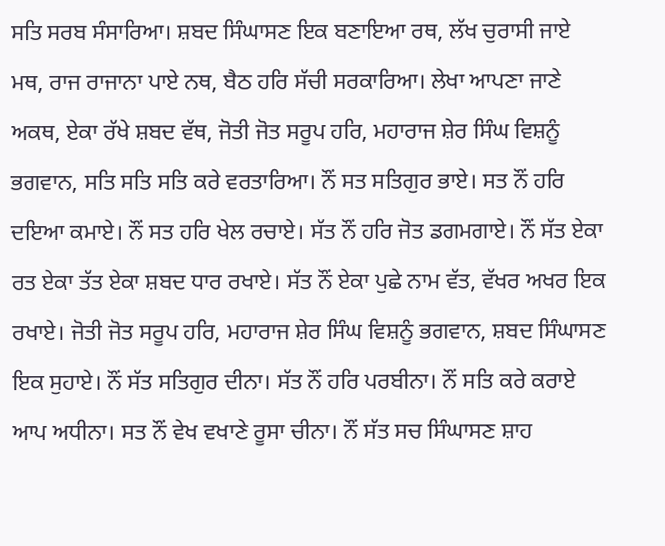ਸਤਿ ਸਰਬ ਸੰਸਾਰਿਆ। ਸ਼ਬਦ ਸਿੰਘਾਸਣ ਇਕ ਬਣਾਇਆ ਰਥ, ਲੱਖ ਚੁਰਾਸੀ ਜਾਏ ਮਥ, ਰਾਜ ਰਾਜਾਨਾ ਪਾਏ ਨਥ, ਬੈਠ ਹਰਿ ਸੱਚੀ ਸਰਕਾਰਿਆ। ਲੇਖਾ ਆਪਣਾ ਜਾਣੇ ਅਕਥ, ਏਕਾ ਰੱਖੇ ਸ਼ਬਦ ਵੱਥ, ਜੋਤੀ ਜੋਤ ਸਰੂਪ ਹਰਿ, ਮਹਾਰਾਜ ਸ਼ੇਰ ਸਿੰਘ ਵਿਸ਼ਨੂੰ ਭਗਵਾਨ, ਸਤਿ ਸਤਿ ਸਤਿ ਕਰੇ ਵਰਤਾਰਿਆ। ਨੌਂ ਸਤ ਸਤਿਗੁਰ ਭਾਏ। ਸਤ ਨੌਂ ਹਰਿ ਦਇਆ ਕਮਾਏ। ਨੌਂ ਸਤ ਹਰਿ ਖੇਲ ਰਚਾਏ। ਸੱਤ ਨੌਂ ਹਰਿ ਜੋਤ ਡਗਮਗਾਏ। ਨੌਂ ਸੱਤ ਏਕਾ ਰਤ ਏਕਾ ਤੱਤ ਏਕਾ ਸ਼ਬਦ ਧਾਰ ਰਖਾਏ। ਸੱਤ ਨੌਂ ਏਕਾ ਪੁਛੇ ਨਾਮ ਵੱਤ, ਵੱਖਰ ਅਖਰ ਇਕ ਰਖਾਏ। ਜੋਤੀ ਜੋਤ ਸਰੂਪ ਹਰਿ, ਮਹਾਰਾਜ ਸ਼ੇਰ ਸਿੰਘ ਵਿਸ਼ਨੂੰ ਭਗਵਾਨ, ਸ਼ਬਦ ਸਿੰਘਾਸਣ ਇਕ ਸੁਹਾਏ। ਨੌਂ ਸੱਤ ਸਤਿਗੁਰ ਦੀਨਾ। ਸੱਤ ਨੌਂ ਹਰਿ ਪਰਬੀਨਾ। ਨੌਂ ਸਤਿ ਕਰੇ ਕਰਾਏ ਆਪ ਅਧੀਨਾ। ਸਤ ਨੌਂ ਵੇਖ ਵਖਾਣੇ ਰੂਸਾ ਚੀਨਾ। ਨੌਂ ਸੱਤ ਸਚ ਸਿੰਘਾਸਣ ਸ਼ਾਹ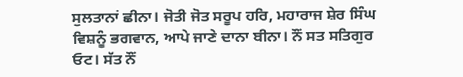ਸੁਲਤਾਨਾਂ ਛੀਨਾ। ਜੋਤੀ ਜੋਤ ਸਰੂਪ ਹਰਿ, ਮਹਾਰਾਜ ਸ਼ੇਰ ਸਿੰਘ ਵਿਸ਼ਨੂੰ ਭਗਵਾਨ, ਆਪੇ ਜਾਣੇ ਦਾਨਾ ਬੀਨਾ। ਨੌਂ ਸਤ ਸਤਿਗੁਰ ਓਟ। ਸੱਤ ਨੌਂ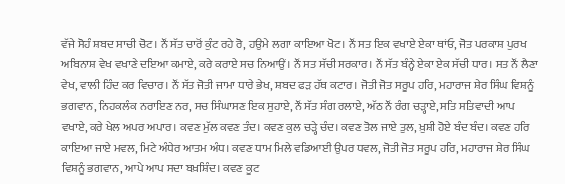ਵੱਜੇ ਸੋਹੰ ਸ਼ਬਦ ਸਾਚੀ ਚੋਟ। ਨੌਂ ਸੱਤ ਚਾਰੋਂ ਕੁੰਟ ਰਹੇ ਰੋ, ਹਉਮੇ ਲਗਾ ਕਾਇਆ ਖੋਟ। ਨੌਂ ਸਤ ਇਕ ਵਖਾਏ ਏਕਾ ਥਾਂਓ, ਜੋਤ ਪਰਕਾਸ਼ ਪੁਰਖ ਅਬਿਨਾਸ਼ ਵੇਖ ਵਖਾਣੇ ਦਇਆ ਕਮਾਏ, ਕਰੇ ਕਰਾਏ ਸਚ ਨਿਆਉਂ। ਨੌਂ ਸਤ ਸੱਚੀ ਸਰਕਾਰ। ਨੌਂ ਸੱਤ ਬੰਨ੍ਹੇ ਏਕਾ ਏਕ ਸੱਚੀ ਧਾਰ। ਸਤ ਨੌਂ ਲੈਣਾ ਵੇਖ, ਵਾਲੀ ਹਿੰਦ ਕਰ ਵਿਚਾਰ। ਨੌਂ ਸੱਤ ਜੋਤੀ ਜਾਮਾ ਧਾਰੇ ਭੇਖ, ਸ਼ਬਦ ਫੜ ਹੱਥ ਕਟਾਰ। ਜੋਤੀ ਜੋਤ ਸਰੂਪ ਹਰਿ, ਮਹਾਰਾਜ ਸ਼ੇਰ ਸਿੰਘ ਵਿਸ਼ਨੂੰ ਭਗਵਾਨ, ਨਿਹਕਲੰਕ ਨਰਾਇਣ ਨਰ, ਸਚ ਸਿੰਘਾਸਣ ਇਕ ਸੁਹਾਏ, ਨੌਂ ਸੱਤ ਸੰਗ ਰਲਾਏ, ਅੱਠ ਨੌਂ ਰੰਗ ਚੜ੍ਹਾਏ, ਸਤਿ ਸਤਿਵਾਦੀ ਆਪ ਵਖਾਏ, ਕਰੇ ਖੇਲ ਅਪਰ ਅਪਾਰ। ਕਵਣ ਮੁੱਲ ਕਵਣ ਤੰਦ। ਕਵਣ ਕੁਲ ਚੜ੍ਹੇ ਚੰਦ। ਕਵਣ ਤੋਲ ਜਾਏ ਤੁਲ, ਖ਼ੁਸ਼ੀ ਹੋਏ ਬੰਦ ਬੰਦ। ਕਵਣ ਹਰਿ ਕਾਇਆ ਜਾਏ ਮਵਲ, ਮਿਟੇ ਅੰਧੇਰ ਆਤਮ ਅੰਧ। ਕਵਣ ਧਾਮ ਮਿਲੇ ਵਡਿਆਈ ਉਪਰ ਧਵਲ, ਜੋਤੀ ਜੋਤ ਸਰੂਪ ਹਰਿ, ਮਹਾਰਾਜ ਸ਼ੇਰ ਸਿੰਘ ਵਿਸ਼ਨੂੰ ਭਗਵਾਨ, ਆਪੇ ਆਪ ਸਦਾ ਬਖ਼ਸ਼ਿੰਦ। ਕਵਣ ਕੂਟ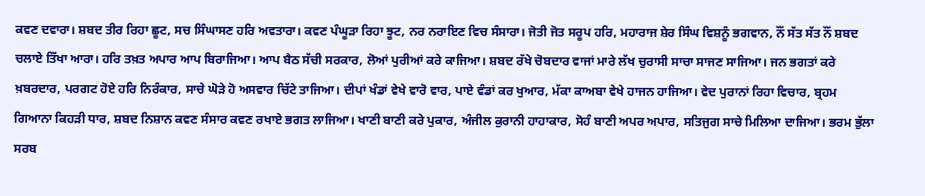ਕਵਣ ਦਵਾਰਾ। ਸ਼ਬਦ ਤੀਰ ਰਿਹਾ ਛੂਟ, ਸਚ ਸਿੰਘਾਸਣ ਹਰਿ ਅਵਤਾਰਾ। ਕਵਣ ਪੰਘੂੜਾ ਰਿਹਾ ਝੂਟ, ਨਰ ਨਰਾਇਣ ਵਿਚ ਸੰਸਾਰਾ। ਜੋਤੀ ਜੋਤ ਸਰੂਪ ਹਰਿ, ਮਹਾਰਾਜ ਸ਼ੇਰ ਸਿੰਘ ਵਿਸ਼ਨੂੰ ਭਗਵਾਨ, ਨੌਂ ਸੱਤ ਸੱਤ ਨੌਂ ਸ਼ਬਦ ਚਲਾਏ ਤਿੱਖਾ ਆਰਾ। ਹਰਿ ਤਖ਼ਤ ਅਪਾਰ ਆਪ ਬਿਰਾਜਿਆ। ਆਪ ਬੈਠ ਸੱਚੀ ਸਰਕਾਰ, ਲੋਆਂ ਪੁਰੀਆਂ ਕਰੇ ਕਾਜਿਆ। ਸ਼ਬਦ ਰੱਖੇ ਚੋਬਦਾਰ ਵਾਜਾਂ ਮਾਰੇ ਲੱਖ ਚੁਰਾਸੀ ਸਾਚਾ ਸਾਜਣ ਸਾਜਿਆ। ਜਨ ਭਗਤਾਂ ਕਰੇ ਖ਼ਬਰਦਾਰ, ਪਰਗਟ ਹੋਏ ਹਰਿ ਨਿਰੰਕਾਰ, ਸਾਚੇ ਘੋੜੇ ਹੋ ਅਸਵਾਰ ਚਿੱਟੇ ਤਾਜਿਆ। ਦੀਪਾਂ ਖੰਡਾਂ ਵੇਖੇ ਵਾਰੋ ਵਾਰ, ਪਾਏ ਵੰਡਾਂ ਕਰ ਖੁਆਰ, ਮੱਕਾ ਕਾਅਬਾ ਵੇਖੇ ਹਾਜਨ ਹਾਜਿਆ। ਵੇਦ ਪੁਰਾਨਾਂ ਰਿਹਾ ਵਿਚਾਰ, ਬ੍ਰਹਮ ਗਿਆਨਾ ਕਿਹੜੀ ਧਾਰ, ਸ਼ਬਦ ਨਿਸ਼ਾਨ ਕਵਣ ਸੰਸਾਰ ਕਵਣ ਰਖਾਏ ਭਗਤ ਲਾਜਿਆ। ਖਾਣੀ ਬਾਣੀ ਕਰੇ ਪੁਕਾਰ, ਅੰਜੀਲ ਕੁਰਾਨੀ ਹਾਹਾਕਾਰ, ਸੋਹੰ ਬਾਣੀ ਅਪਰ ਅਪਾਰ, ਸਤਿਜੁਗ ਸਾਚੇ ਮਿਲਿਆ ਦਾਜਿਆ। ਭਰਮ ਭੁੱਲਾ ਸਰਬ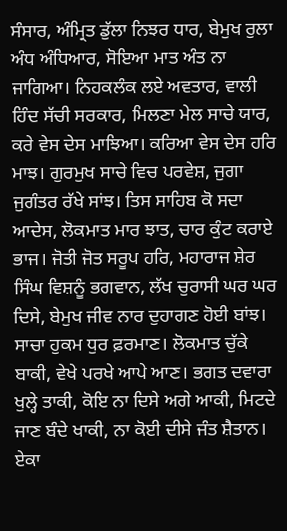ਸੰਸਾਰ, ਅੰਮ੍ਰਿਤ ਡੁੱਲਾ ਨਿਝਰ ਧਾਰ, ਬੇਮੁਖ ਰੁਲਾ ਅੰਧ ਅੰਧਿਆਰ, ਸੋਇਆ ਮਾਤ ਅੰਤ ਨਾ ਜਾਗਿਆ। ਨਿਹਕਲੰਕ ਲਏ ਅਵਤਾਰ, ਵਾਲੀ ਹਿੰਦ ਸੱਚੀ ਸਰਕਾਰ, ਮਿਲਣਾ ਮੇਲ ਸਾਚੇ ਯਾਰ, ਕਰੇ ਵੇਸ ਦੇਸ ਮਾਝਿਆ। ਕਰਿਆ ਵੇਸ ਦੇਸ ਹਰਿ ਮਾਝ। ਗੁਰਮੁਖ ਸਾਚੇ ਵਿਚ ਪਰਵੇਸ਼, ਜੁਗਾ ਜੁਗੰਤਰ ਰੱਖੇ ਸਾਂਝ। ਤਿਸ ਸਾਹਿਬ ਕੋ ਸਦਾ ਆਦੇਸ, ਲੋਕਮਾਤ ਮਾਰ ਝਾਤ, ਚਾਰ ਕੁੰਟ ਕਰਾਏ ਭਾਜ। ਜੋਤੀ ਜੋਤ ਸਰੂਪ ਹਰਿ, ਮਹਾਰਾਜ ਸ਼ੇਰ ਸਿੰਘ ਵਿਸ਼ਨੂੰ ਭਗਵਾਨ, ਲੱਖ ਚੁਰਾਸੀ ਘਰ ਘਰ ਦਿਸੇ, ਬੇਮੁਖ ਜੀਵ ਨਾਰ ਦੁਹਾਗਣ ਹੋਈ ਬਾਂਝ। ਸਾਚਾ ਹੁਕਮ ਧੁਰ ਫ਼ਰਮਾਣ। ਲੋਕਮਾਤ ਚੁੱਕੇ ਬਾਕੀ, ਵੇਖੇ ਪਰਖੇ ਆਪੇ ਆਣ। ਭਗਤ ਦਵਾਰਾ ਖੁਲ੍ਹੇ ਤਾਕੀ, ਕੋਇ ਨਾ ਦਿਸੇ ਅਗੇ ਆਕੀ, ਮਿਟਦੇ ਜਾਣ ਬੰਦੇ ਖਾਕੀ, ਨਾ ਕੋਈ ਦੀਸੇ ਜੰਤ ਸ਼ੈਤਾਨ। ਏਕਾ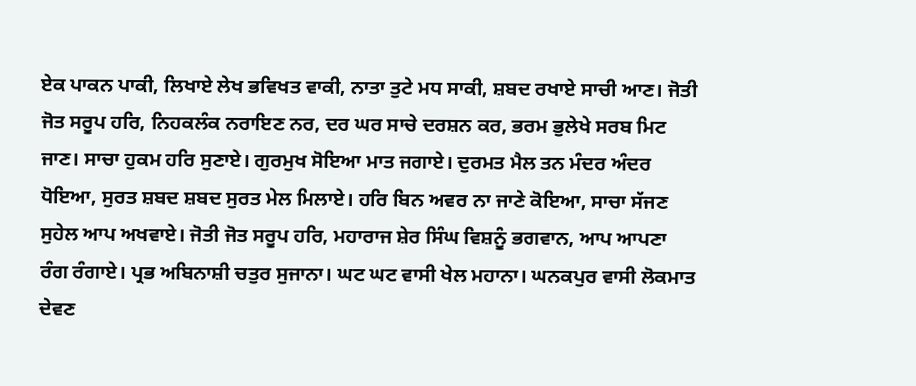ਏਕ ਪਾਕਨ ਪਾਕੀ, ਲਿਖਾਏ ਲੇਖ ਭਵਿਖਤ ਵਾਕੀ, ਨਾਤਾ ਤੁਟੇ ਮਧ ਸਾਕੀ, ਸ਼ਬਦ ਰਖਾਏ ਸਾਚੀ ਆਣ। ਜੋਤੀ ਜੋਤ ਸਰੂਪ ਹਰਿ, ਨਿਹਕਲੰਕ ਨਰਾਇਣ ਨਰ, ਦਰ ਘਰ ਸਾਚੇ ਦਰਸ਼ਨ ਕਰ, ਭਰਮ ਭੁਲੇਖੇ ਸਰਬ ਮਿਟ ਜਾਣ। ਸਾਚਾ ਹੁਕਮ ਹਰਿ ਸੁਣਾਏ। ਗੁਰਮੁਖ ਸੋਇਆ ਮਾਤ ਜਗਾਏ। ਦੁਰਮਤ ਮੈਲ ਤਨ ਮੰਦਰ ਅੰਦਰ ਧੋਇਆ, ਸੁਰਤ ਸ਼ਬਦ ਸ਼ਬਦ ਸੁਰਤ ਮੇਲ ਮਿਲਾਏ। ਹਰਿ ਬਿਨ ਅਵਰ ਨਾ ਜਾਣੇ ਕੋਇਆ, ਸਾਚਾ ਸੱਜਣ ਸੁਹੇਲ ਆਪ ਅਖਵਾਏ। ਜੋਤੀ ਜੋਤ ਸਰੂਪ ਹਰਿ, ਮਹਾਰਾਜ ਸ਼ੇਰ ਸਿੰਘ ਵਿਸ਼ਨੂੰ ਭਗਵਾਨ, ਆਪ ਆਪਣਾ ਰੰਗ ਰੰਗਾਏ। ਪ੍ਰਭ ਅਬਿਨਾਸ਼ੀ ਚਤੁਰ ਸੁਜਾਨਾ। ਘਟ ਘਟ ਵਾਸੀ ਖੇਲ ਮਹਾਨਾ। ਘਨਕਪੁਰ ਵਾਸੀ ਲੋਕਮਾਤ ਦੇਵਣ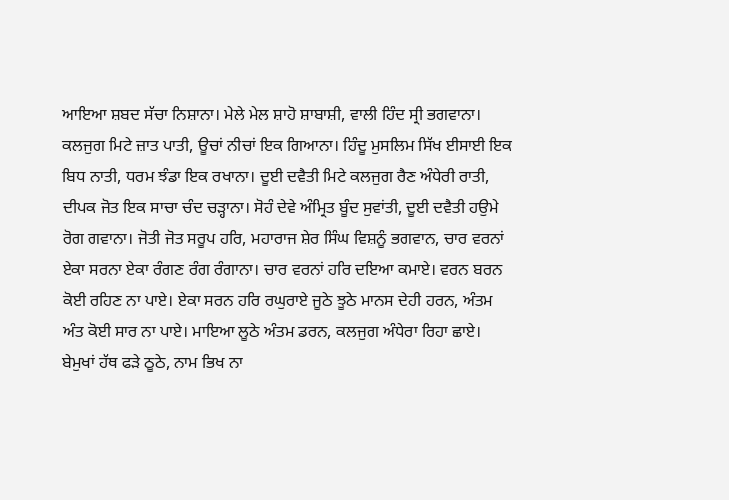ਆਇਆ ਸ਼ਬਦ ਸੱਚਾ ਨਿਸ਼ਾਨਾ। ਮੇਲੇ ਮੇਲ ਸ਼ਾਹੋ ਸ਼ਾਬਾਸ਼ੀ, ਵਾਲੀ ਹਿੰਦ ਸ੍ਰੀ ਭਗਵਾਨਾ। ਕਲਜੁਗ ਮਿਟੇ ਜ਼ਾਤ ਪਾਤੀ, ਊਚਾਂ ਨੀਚਾਂ ਇਕ ਗਿਆਨਾ। ਹਿੰਦੂ ਮੁਸਲਿਮ ਸਿੱਖ ਈਸਾਈ ਇਕ ਬਿਧ ਨਾਤੀ, ਧਰਮ ਝੰਡਾ ਇਕ ਰਖਾਨਾ। ਦੂਈ ਦਵੈਤੀ ਮਿਟੇ ਕਲਜੁਗ ਰੈਣ ਅੰਧੇਰੀ ਰਾਤੀ, ਦੀਪਕ ਜੋਤ ਇਕ ਸਾਚਾ ਚੰਦ ਚੜ੍ਹਾਨਾ। ਸੋਹੰ ਦੇਵੇ ਅੰਮ੍ਰਿਤ ਬੂੰਦ ਸੁਵਾਂਤੀ, ਦੂਈ ਦਵੈਤੀ ਹਉਮੇ ਰੋਗ ਗਵਾਨਾ। ਜੋਤੀ ਜੋਤ ਸਰੂਪ ਹਰਿ, ਮਹਾਰਾਜ ਸ਼ੇਰ ਸਿੰਘ ਵਿਸ਼ਨੂੰ ਭਗਵਾਨ, ਚਾਰ ਵਰਨਾਂ ਏਕਾ ਸਰਨਾ ਏਕਾ ਰੰਗਣ ਰੰਗ ਰੰਗਾਨਾ। ਚਾਰ ਵਰਨਾਂ ਹਰਿ ਦਇਆ ਕਮਾਏ। ਵਰਨ ਬਰਨ ਕੋਈ ਰਹਿਣ ਨਾ ਪਾਏ। ਏਕਾ ਸਰਨ ਹਰਿ ਰਘੁਰਾਏ ਜੂਠੇ ਝੂਠੇ ਮਾਨਸ ਦੇਹੀ ਹਰਨ, ਅੰਤਮ ਅੰਤ ਕੋਈ ਸਾਰ ਨਾ ਪਾਏ। ਮਾਇਆ ਲੂਠੇ ਅੰਤਮ ਡਰਨ, ਕਲਜੁਗ ਅੰਧੇਰਾ ਰਿਹਾ ਛਾਏ। ਬੇਮੁਖਾਂ ਹੱਥ ਫੜੇ ਠੂਠੇ, ਨਾਮ ਭਿਖ ਨਾ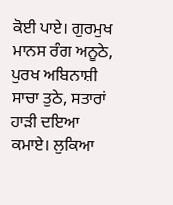ਕੋਈ ਪਾਏ। ਗੁਰਮੁਖ ਮਾਨਸ ਰੰਗ ਅਨੂਠੇ, ਪੁਰਖ ਅਬਿਨਾਸ਼ੀ ਸਾਚਾ ਤੁਠੇ, ਸਤਾਰਾਂ ਹਾੜੀ ਦਇਆ ਕਮਾਏ। ਲੁਕਿਆ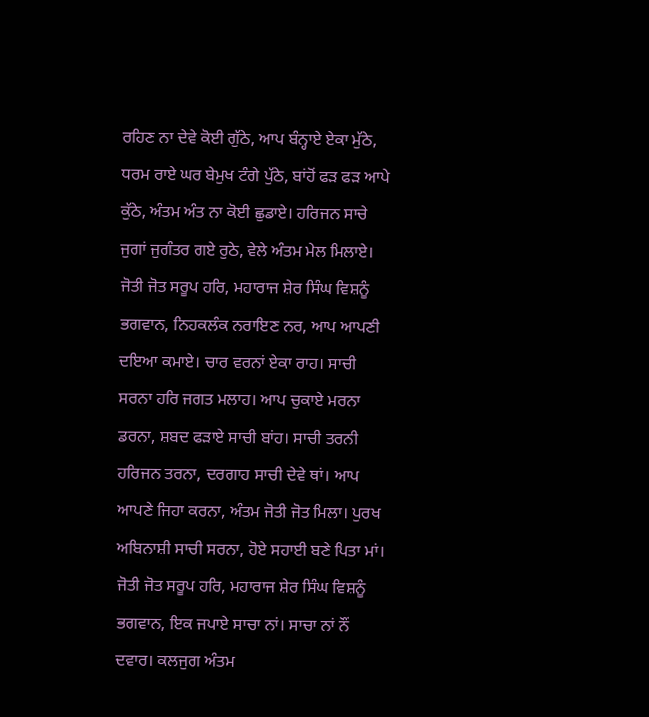ਰਹਿਣ ਨਾ ਦੇਵੇ ਕੋਈ ਗੁੱਠੇ, ਆਪ ਬੰਨ੍ਹਾਏ ਏਕਾ ਮੁੱਠੇ, ਧਰਮ ਰਾਏ ਘਰ ਬੇਮੁਖ ਟੰਗੇ ਪੁੱਠੇ, ਬਾਂਹੋਂ ਫੜ ਫੜ ਆਪੇ ਕੁੱਠੇ, ਅੰਤਮ ਅੰਤ ਨਾ ਕੋਈ ਛੁਡਾਏ। ਹਰਿਜਨ ਸਾਚੇ ਜੁਗਾਂ ਜੁਗੰਤਰ ਗਏ ਰੁਠੇ, ਵੇਲੇ ਅੰਤਮ ਮੇਲ ਮਿਲਾਏ। ਜੋਤੀ ਜੋਤ ਸਰੂਪ ਹਰਿ, ਮਹਾਰਾਜ ਸ਼ੇਰ ਸਿੰਘ ਵਿਸ਼ਨੂੰ ਭਗਵਾਨ, ਨਿਹਕਲੰਕ ਨਰਾਇਣ ਨਰ, ਆਪ ਆਪਣੀ ਦਇਆ ਕਮਾਏ। ਚਾਰ ਵਰਨਾਂ ਏਕਾ ਰਾਹ। ਸਾਚੀ ਸਰਨਾ ਹਰਿ ਜਗਤ ਮਲਾਹ। ਆਪ ਚੁਕਾਏ ਮਰਨਾ ਡਰਨਾ, ਸ਼ਬਦ ਫੜਾਏ ਸਾਚੀ ਬਾਂਹ। ਸਾਚੀ ਤਰਨੀ ਹਰਿਜਨ ਤਰਨਾ, ਦਰਗਾਹ ਸਾਚੀ ਦੇਵੇ ਥਾਂ। ਆਪ ਆਪਣੇ ਜਿਹਾ ਕਰਨਾ, ਅੰਤਮ ਜੋਤੀ ਜੋਤ ਮਿਲਾ। ਪੁਰਖ ਅਬਿਨਾਸ਼ੀ ਸਾਚੀ ਸਰਨਾ, ਹੋਏ ਸਹਾਈ ਬਣੇ ਪਿਤਾ ਮਾਂ। ਜੋਤੀ ਜੋਤ ਸਰੂਪ ਹਰਿ, ਮਹਾਰਾਜ ਸ਼ੇਰ ਸਿੰਘ ਵਿਸ਼ਨੂੰ ਭਗਵਾਨ, ਇਕ ਜਪਾਏ ਸਾਚਾ ਨਾਂ। ਸਾਚਾ ਨਾਂ ਨੌਂ ਦਵਾਰ। ਕਲਜੁਗ ਅੰਤਮ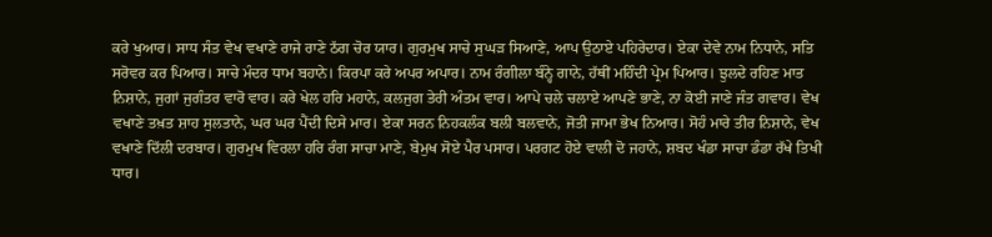ਕਰੇ ਖੁਆਰ। ਸਾਧ ਸੰਤ ਵੇਖ ਵਖਾਣੇ ਰਾਜੇ ਰਾਣੇ ਠੱਗ ਚੋਰ ਯਾਰ। ਗੁਰਮੁਖ ਸਾਚੇ ਸੁਘੜ ਸਿਆਣੇ, ਆਪ ਉਠਾਏ ਪਹਿਰੇਦਾਰ। ਏਕਾ ਦੇਵੇ ਨਾਮ ਨਿਧਾਨੇ, ਸਤਿ ਸਰੋਵਰ ਕਰ ਪਿਆਰ। ਸਾਚੇ ਮੰਦਰ ਧਾਮ ਬਹਾਨੇ। ਕਿਰਪਾ ਕਰੇ ਅਪਰ ਅਪਾਰ। ਨਾਮ ਰੰਗੀਲਾ ਬੰਨ੍ਹੇ ਗਾਨੇ, ਹੱਥੀਂ ਮਹਿੰਦੀ ਪ੍ਰੇਮ ਪਿਆਰ। ਝੁਲਦੇ ਰਹਿਣ ਮਾਤ ਨਿਸ਼ਾਨੇ, ਜੁਗਾਂ ਜੁਗੰਤਰ ਵਾਰੋ ਵਾਰ। ਕਰੇ ਖੇਲ ਹਰਿ ਮਹਾਨੇ, ਕਲਜੁਗ ਤੇਰੀ ਅੰਤਮ ਵਾਰ। ਆਪੇ ਚਲੇ ਚਲਾਏ ਆਪਣੇ ਭਾਣੇ, ਨਾ ਕੋਈ ਜਾਣੇ ਜੰਤ ਗਵਾਰ। ਵੇਖ ਵਖਾਣੇ ਤਖ਼ਤ ਸ਼ਾਹ ਸੁਲਤਾਨੇ, ਘਰ ਘਰ ਪੈਂਦੀ ਦਿਸੇ ਮਾਰ। ਏਕਾ ਸਰਨ ਨਿਹਕਲੰਕ ਬਲੀ ਬਲਵਾਨੇ, ਜੋਤੀ ਜਾਮਾ ਭੇਖ ਨਿਆਰ। ਸੋਹੰ ਮਾਰੇ ਤੀਰ ਨਿਸ਼ਾਨੇ, ਵੇਖ ਵਖਾਣੇ ਦਿੱਲੀ ਦਰਬਾਰ। ਗੁਰਮੁਖ ਵਿਰਲਾ ਹਰਿ ਰੰਗ ਸਾਚਾ ਮਾਣੇ, ਬੇਮੁਖ ਸੋਏ ਪੈਰ ਪਸਾਰ। ਪਰਗਟ ਹੋਏ ਵਾਲੀ ਦੋ ਜਹਾਨੇ, ਸ਼ਬਦ ਖੰਡਾ ਸਾਚਾ ਡੰਡਾ ਰੱਖੇ ਤਿਖੀ ਧਾਰ।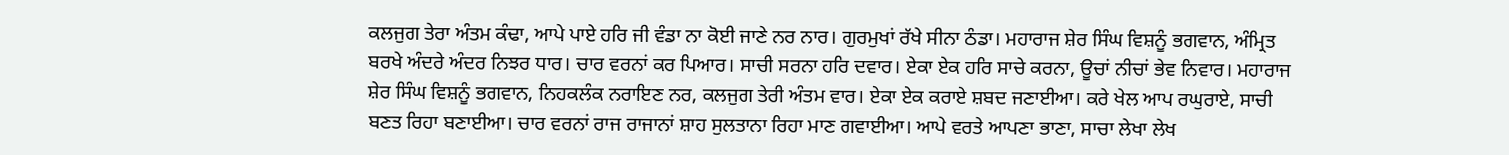ਕਲਜੁਗ ਤੇਰਾ ਅੰਤਮ ਕੰਢਾ, ਆਪੇ ਪਾਏ ਹਰਿ ਜੀ ਵੰਡਾ ਨਾ ਕੋਈ ਜਾਣੇ ਨਰ ਨਾਰ। ਗੁਰਮੁਖਾਂ ਰੱਖੇ ਸੀਨਾ ਠੰਡਾ। ਮਹਾਰਾਜ ਸ਼ੇਰ ਸਿੰਘ ਵਿਸ਼ਨੂੰ ਭਗਵਾਨ, ਅੰਮ੍ਰਿਤ ਬਰਖੇ ਅੰਦਰੇ ਅੰਦਰ ਨਿਝਰ ਧਾਰ। ਚਾਰ ਵਰਨਾਂ ਕਰ ਪਿਆਰ। ਸਾਚੀ ਸਰਨਾ ਹਰਿ ਦਵਾਰ। ਏਕਾ ਏਕ ਹਰਿ ਸਾਚੇ ਕਰਨਾ, ਊਚਾਂ ਨੀਚਾਂ ਭੇਵ ਨਿਵਾਰ। ਮਹਾਰਾਜ ਸ਼ੇਰ ਸਿੰਘ ਵਿਸ਼ਨੂੰ ਭਗਵਾਨ, ਨਿਹਕਲੰਕ ਨਰਾਇਣ ਨਰ, ਕਲਜੁਗ ਤੇਰੀ ਅੰਤਮ ਵਾਰ। ਏਕਾ ਏਕ ਕਰਾਏ ਸ਼ਬਦ ਜਣਾਈਆ। ਕਰੇ ਖੇਲ ਆਪ ਰਘੁਰਾਏ, ਸਾਚੀ ਬਣਤ ਰਿਹਾ ਬਣਾਈਆ। ਚਾਰ ਵਰਨਾਂ ਰਾਜ ਰਾਜਾਨਾਂ ਸ਼ਾਹ ਸੁਲਤਾਨਾ ਰਿਹਾ ਮਾਣ ਗਵਾਈਆ। ਆਪੇ ਵਰਤੇ ਆਪਣਾ ਭਾਣਾ, ਸਾਚਾ ਲੇਖਾ ਲੇਖ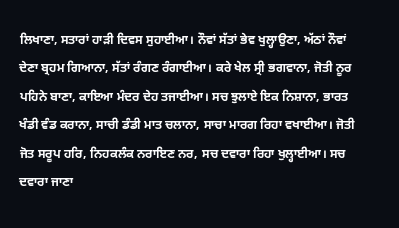ਲਿਖਾਣਾ, ਸਤਾਰਾਂ ਹਾੜੀ ਦਿਵਸ ਸੁਹਾਈਆ। ਨੌਵਾਂ ਸੱਤਾਂ ਭੇਵ ਖੁਲ੍ਹਾਉਣਾ, ਅੱਠਾਂ ਨੌਵਾਂ ਦੇਣਾ ਬ੍ਰਹਮ ਗਿਆਨਾ, ਸੱਤਾਂ ਰੰਗਣ ਰੰਗਾਈਆ। ਕਰੇ ਖੇਲ ਸ੍ਰੀ ਭਗਵਾਨਾ, ਜੋਤੀ ਨੂਰ ਪਹਿਨੇ ਬਾਣਾ, ਕਾਇਆ ਮੰਦਰ ਦੇਹ ਤਜਾਈਆ। ਸਚ ਝੁਲਾਏ ਇਕ ਨਿਸ਼ਾਨਾ, ਭਾਰਤ ਖੰਡੀ ਵੰਡ ਕਰਾਨਾ, ਸਾਚੀ ਡੰਡੀ ਮਾਤ ਚਲਾਨਾ, ਸਾਚਾ ਮਾਰਗ ਰਿਹਾ ਵਖਾਈਆ। ਜੋਤੀ ਜੋਤ ਸਰੂਪ ਹਰਿ, ਨਿਹਕਲੰਕ ਨਰਾਇਣ ਨਰ, ਸਚ ਦਵਾਰਾ ਰਿਹਾ ਖੁਲ੍ਹਾਈਆ। ਸਚ ਦਵਾਰਾ ਜਾਣਾ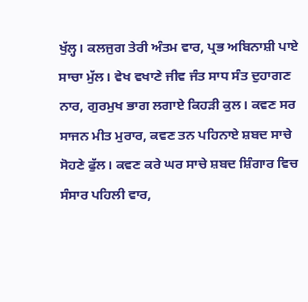ਖੁੱਲ੍ਹ। ਕਲਜੁਗ ਤੇਰੀ ਅੰਤਮ ਵਾਰ, ਪ੍ਰਭ ਅਬਿਨਾਸ਼ੀ ਪਾਏ ਸਾਚਾ ਮੁੱਲ। ਵੇਖ ਵਖਾਣੇ ਜੀਵ ਜੰਤ ਸਾਧ ਸੰਤ ਦੁਹਾਗਣ ਨਾਰ, ਗੁਰਮੁਖ ਭਾਗ ਲਗਾਏ ਕਿਹੜੀ ਕੁਲ। ਕਵਣ ਸਰ ਸਾਜਨ ਮੀਤ ਮੁਰਾਰ, ਕਵਣ ਤਨ ਪਹਿਨਾਏ ਸ਼ਬਦ ਸਾਚੇ ਸੋਹਣੇ ਫੁੱਲ। ਕਵਣ ਕਰੇ ਘਰ ਸਾਚੇ ਸ਼ਬਦ ਸ਼ਿੰਗਾਰ ਵਿਚ ਸੰਸਾਰ ਪਹਿਲੀ ਵਾਰ,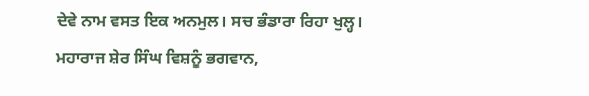ਦੇਵੇ ਨਾਮ ਵਸਤ ਇਕ ਅਨਮੁਲ। ਸਚ ਭੰਡਾਰਾ ਰਿਹਾ ਖੁਲ੍ਹ। ਮਹਾਰਾਜ ਸ਼ੇਰ ਸਿੰਘ ਵਿਸ਼ਨੂੰ ਭਗਵਾਨ,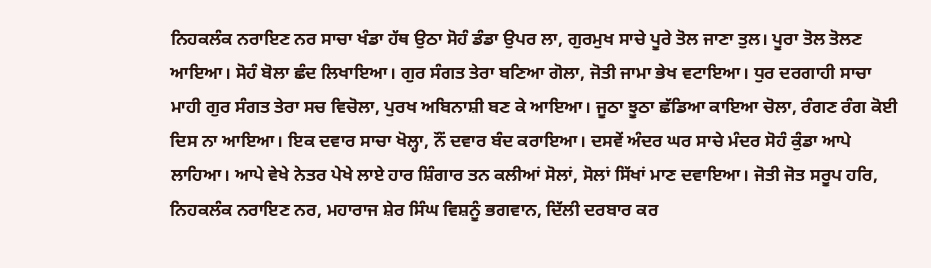ਨਿਹਕਲੰਕ ਨਰਾਇਣ ਨਰ ਸਾਚਾ ਖੰਡਾ ਹੱਥ ਉਠਾ ਸੋਹੰ ਡੰਡਾ ਉਪਰ ਲਾ, ਗੁਰਮੁਖ ਸਾਚੇ ਪੂਰੇ ਤੋਲ ਜਾਣਾ ਤੁਲ। ਪੂਰਾ ਤੋਲ ਤੋਲਣ ਆਇਆ। ਸੋਹੰ ਬੋਲਾ ਛੰਦ ਲਿਖਾਇਆ। ਗੁਰ ਸੰਗਤ ਤੇਰਾ ਬਣਿਆ ਗੋਲਾ, ਜੋਤੀ ਜਾਮਾ ਭੇਖ ਵਟਾਇਆ। ਧੁਰ ਦਰਗਾਹੀ ਸਾਚਾ ਮਾਹੀ ਗੁਰ ਸੰਗਤ ਤੇਰਾ ਸਚ ਵਿਚੋਲਾ, ਪੁਰਖ ਅਬਿਨਾਸ਼ੀ ਬਣ ਕੇ ਆਇਆ। ਜੂਠਾ ਝੂਠਾ ਛੱਡਿਆ ਕਾਇਆ ਚੋਲਾ, ਰੰਗਣ ਰੰਗ ਕੋਈ ਦਿਸ ਨਾ ਆਇਆ। ਇਕ ਦਵਾਰ ਸਾਚਾ ਖੋਲ੍ਹਾ, ਨੌਂ ਦਵਾਰ ਬੰਦ ਕਰਾਇਆ। ਦਸਵੇਂ ਅੰਦਰ ਘਰ ਸਾਚੇ ਮੰਦਰ ਸੋਹੰ ਕੁੰਡਾ ਆਪੇ ਲਾਹਿਆ। ਆਪੇ ਵੇਖੇ ਨੇਤਰ ਪੇਖੇ ਲਾਏ ਹਾਰ ਸ਼ਿੰਗਾਰ ਤਨ ਕਲੀਆਂ ਸੋਲਾਂ, ਸੋਲਾਂ ਸਿੱਖਾਂ ਮਾਣ ਦਵਾਇਆ। ਜੋਤੀ ਜੋਤ ਸਰੂਪ ਹਰਿ, ਨਿਹਕਲੰਕ ਨਰਾਇਣ ਨਰ, ਮਹਾਰਾਜ ਸ਼ੇਰ ਸਿੰਘ ਵਿਸ਼ਨੂੰ ਭਗਵਾਨ, ਦਿੱਲੀ ਦਰਬਾਰ ਕਰ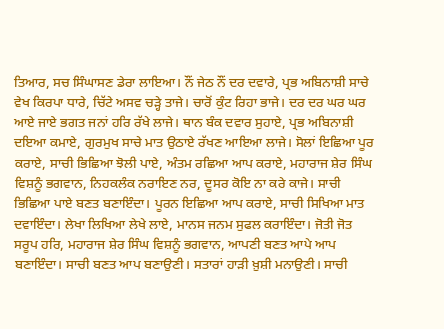ਤਿਆਰ, ਸਚ ਸਿੰਘਾਸਣ ਡੇਰਾ ਲਾਇਆ। ਨੌਂ ਜੇਠ ਨੌਂ ਦਰ ਦਵਾਰੇ, ਪ੍ਰਭ ਅਬਿਨਾਸ਼ੀ ਸਾਚੇ ਵੇਖ ਕਿਰਪਾ ਧਾਰੇ, ਚਿੱਟੇ ਅਸਵ ਚੜ੍ਹੇ ਤਾਜੇ। ਚਾਰੋਂ ਕੁੰਟ ਰਿਹਾ ਭਾਜੇ। ਦਰ ਦਰ ਘਰ ਘਰ ਆਏ ਜਾਏ ਭਗਤ ਜਨਾਂ ਹਰਿ ਰੱਖੇ ਲਾਜੇ। ਥਾਨ ਬੰਕ ਦਵਾਰ ਸੁਹਾਏ, ਪ੍ਰਭ ਅਬਿਨਾਸ਼ੀ ਦਇਆ ਕਮਾਏ, ਗੁਰਮੁਖ ਸਾਚੇ ਮਾਤ ਉਠਾਏ ਰੱਖਣ ਆਇਆ ਲਾਜੇ। ਸੋਲਾਂ ਇਛਿਆ ਪੂਰ ਕਰਾਏ, ਸਾਚੀ ਭਿਛਿਆ ਝੋਲੀ ਪਾਏ, ਅੰਤਮ ਰਛਿਆ ਆਪ ਕਰਾਏ, ਮਹਾਰਾਜ ਸ਼ੇਰ ਸਿੰਘ ਵਿਸ਼ਨੂੰ ਭਗਵਾਨ, ਨਿਹਕਲੰਕ ਨਰਾਇਣ ਨਰ, ਦੂਸਰ ਕੋਇ ਨਾ ਕਰੇ ਕਾਜੇ। ਸਾਚੀ ਭਿਛਿਆ ਪਾਏ ਬਣਤ ਬਣਾਇੰਦਾ। ਪੂਰਨ ਇਛਿਆ ਆਪ ਕਰਾਏ, ਸਾਚੀ ਸਿਖਿਆ ਮਾਤ ਦਵਾਇੰਦਾ। ਲੇਖਾ ਲਿਖਿਆ ਲੇਖੇ ਲਾਏ, ਮਾਨਸ ਜਨਮ ਸੁਫਲ ਕਰਾਇੰਦਾ। ਜੋਤੀ ਜੋਤ ਸਰੂਪ ਹਰਿ, ਮਹਾਰਾਜ ਸ਼ੇਰ ਸਿੰਘ ਵਿਸ਼ਨੂੰ ਭਗਵਾਨ, ਆਪਣੀ ਬਣਤ ਆਪੇ ਆਪ ਬਣਾਇੰਦਾ। ਸਾਚੀ ਬਣਤ ਆਪ ਬਣਾਉਣੀ। ਸਤਾਰਾਂ ਹਾੜੀ ਖ਼ੁਸ਼ੀ ਮਨਾਉਣੀ। ਸਾਚੀ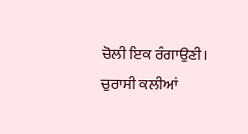ਚੋਲੀ ਇਕ ਰੰਗਾਉਣੀ। ਚੁਰਾਸੀ ਕਲੀਆਂ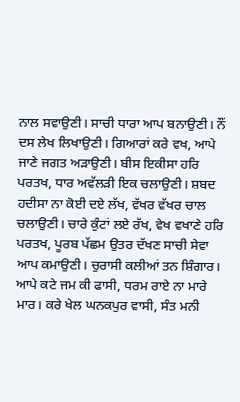ਨਾਲ ਸਵਾਉਣੀ। ਸਾਚੀ ਧਾਰਾ ਆਪ ਬਨਾਉਣੀ। ਨੌਂ ਦਸ ਲੇਖ ਲਿਖਾਉਣੀ। ਗਿਆਰਾਂ ਕਰੇ ਵਖ, ਆਪੇ ਜਾਣੇ ਜਗਤ ਅੜਾਉਣੀ। ਬੀਸ ਇਕੀਸਾ ਹਰਿ ਪਰਤਖ, ਧਾਰ ਅਵੱਲੜੀ ਇਕ ਚਲਾਉਣੀ। ਸ਼ਬਦ ਹਦੀਸਾ ਨਾ ਕੋਈ ਦਏ ਲੱਖ, ਵੱਖਰ ਵੱਖਰ ਚਾਲ ਚਲਾਉਣੀ। ਚਾਰੇ ਕੁੰਟਾਂ ਲਏ ਰੱਖ, ਵੇਖ ਵਖਾਣੇ ਹਰਿ ਪਰਤਖ, ਪੂਰਬ ਪੱਛਮ ਉਤਰ ਦੱਖਣ ਸਾਚੀ ਸੇਵਾ ਆਪ ਕਮਾਉਣੀ। ਚੁਰਾਸੀ ਕਲੀਆਂ ਤਨ ਸ਼ਿੰਗਾਰ। ਆਪੇ ਕਟੇ ਜਮ ਕੀ ਫਾਸੀ, ਧਰਮ ਰਾਏ ਨਾ ਮਾਰੇ ਮਾਰ। ਕਰੇ ਖੇਲ ਘਨਕਪੁਰ ਵਾਸੀ, ਸੰਤ ਮਨੀ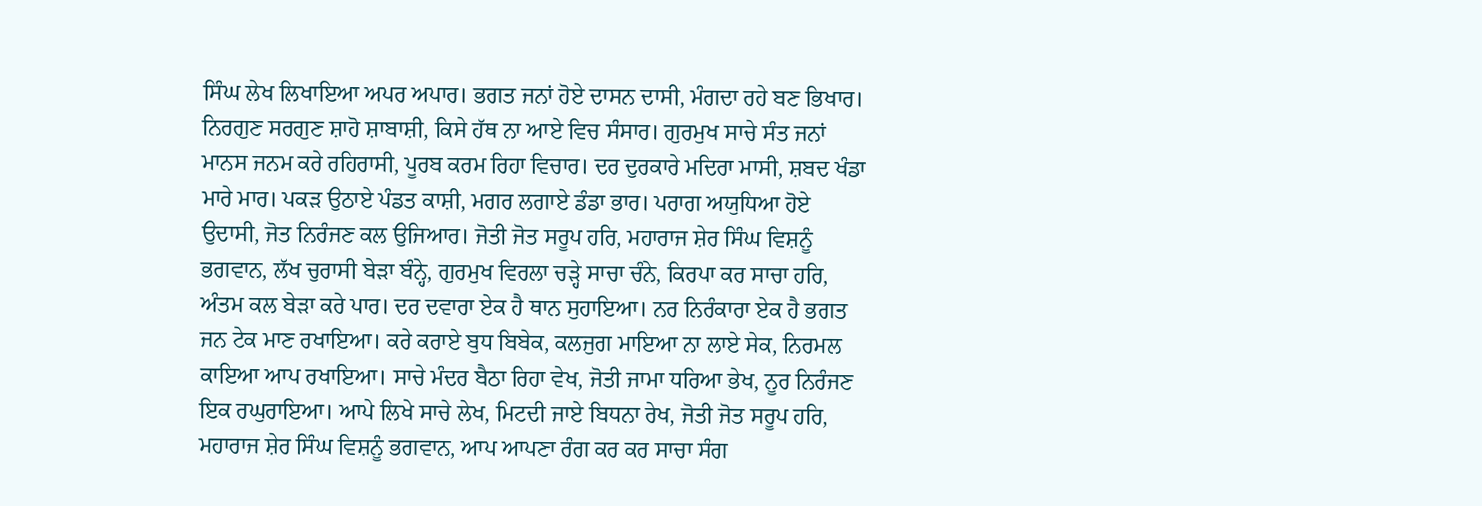ਸਿੰਘ ਲੇਖ ਲਿਖਾਇਆ ਅਪਰ ਅਪਾਰ। ਭਗਤ ਜਨਾਂ ਹੋਏ ਦਾਸਨ ਦਾਸੀ, ਮੰਗਦਾ ਰਹੇ ਬਣ ਭਿਖਾਰ। ਨਿਰਗੁਣ ਸਰਗੁਣ ਸ਼ਾਹੋ ਸ਼ਾਬਾਸ਼ੀ, ਕਿਸੇ ਹੱਥ ਨਾ ਆਏ ਵਿਚ ਸੰਸਾਰ। ਗੁਰਮੁਖ ਸਾਚੇ ਸੰਤ ਜਨਾਂ ਮਾਨਸ ਜਨਮ ਕਰੇ ਰਹਿਰਾਸੀ, ਪੂਰਬ ਕਰਮ ਰਿਹਾ ਵਿਚਾਰ। ਦਰ ਦੁਰਕਾਰੇ ਮਦਿਰਾ ਮਾਸੀ, ਸ਼ਬਦ ਖੰਡਾ ਮਾਰੇ ਮਾਰ। ਪਕੜ ਉਠਾਏ ਪੰਡਤ ਕਾਸ਼ੀ, ਮਗਰ ਲਗਾਏ ਡੰਡਾ ਭਾਰ। ਪਰਾਗ ਅਯੁਧਿਆ ਹੋਏ ਉਦਾਸੀ, ਜੋਤ ਨਿਰੰਜਣ ਕਲ ਉਜਿਆਰ। ਜੋਤੀ ਜੋਤ ਸਰੂਪ ਹਰਿ, ਮਹਾਰਾਜ ਸ਼ੇਰ ਸਿੰਘ ਵਿਸ਼ਨੂੰ ਭਗਵਾਨ, ਲੱਖ ਚੁਰਾਸੀ ਬੇੜਾ ਬੰਨ੍ਹੇ, ਗੁਰਮੁਖ ਵਿਰਲਾ ਚੜ੍ਹੇ ਸਾਚਾ ਚੰਨੇ, ਕਿਰਪਾ ਕਰ ਸਾਚਾ ਹਰਿ, ਅੰਤਮ ਕਲ ਬੇੜਾ ਕਰੇ ਪਾਰ। ਦਰ ਦਵਾਰਾ ਏਕ ਹੈ ਥਾਨ ਸੁਹਾਇਆ। ਨਰ ਨਿਰੰਕਾਰਾ ਏਕ ਹੈ ਭਗਤ ਜਨ ਟੇਕ ਮਾਣ ਰਖਾਇਆ। ਕਰੇ ਕਰਾਏ ਬੁਧ ਬਿਬੇਕ, ਕਲਜੁਗ ਮਾਇਆ ਨਾ ਲਾਏ ਸੇਕ, ਨਿਰਮਲ ਕਾਇਆ ਆਪ ਰਖਾਇਆ। ਸਾਚੇ ਮੰਦਰ ਬੈਠਾ ਰਿਹਾ ਵੇਖ, ਜੋਤੀ ਜਾਮਾ ਧਰਿਆ ਭੇਖ, ਨੂਰ ਨਿਰੰਜਣ ਇਕ ਰਘੁਰਾਇਆ। ਆਪੇ ਲਿਖੇ ਸਾਚੇ ਲੇਖ, ਮਿਟਦੀ ਜਾਏ ਬਿਧਨਾ ਰੇਖ, ਜੋਤੀ ਜੋਤ ਸਰੂਪ ਹਰਿ, ਮਹਾਰਾਜ ਸ਼ੇਰ ਸਿੰਘ ਵਿਸ਼ਨੂੰ ਭਗਵਾਨ, ਆਪ ਆਪਣਾ ਰੰਗ ਕਰ ਕਰ ਸਾਚਾ ਸੰਗ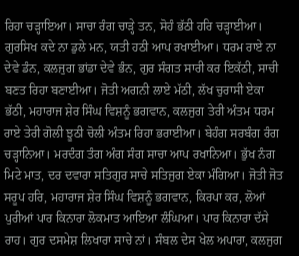ਰਿਹਾ ਚੜ੍ਹਾਇਆ। ਸਾਚਾ ਰੰਗ ਚਾੜ੍ਹੇ ਤਨ, ਸੋਹੰ ਭੱਠੀ ਹਰਿ ਚੜ੍ਹਾਈਆ। ਗੁਰਸਿਖ ਕਦੇ ਨਾ ਡੁਲੇ ਮਨ, ਯਤੀ ਹਠੀ ਆਪ ਰਖਾਈਆ। ਧਰਮ ਰਾਏ ਨਾ ਦੇਵੇ ਡੰਨ, ਕਲਜੁਗ ਭਾਂਡਾ ਦੇਵੇ ਭੰਨ, ਗੁਰ ਸੰਗਤ ਸਾਰੀ ਕਰ ਇਕੱਠੀ, ਸਾਚੀ ਬਣਤ ਰਿਹਾ ਬਣਾਈਆ। ਜੋਤੀ ਅਗਨੀ ਲਾਏ ਮੱਠੀ, ਲੱਖ ਚੁਰਾਸੀ ਏਕਾ ਭੱਠੀ, ਮਹਾਰਾਜ ਸ਼ੇਰ ਸਿੰਘ ਵਿਸ਼ਨੂੰ ਭਗਵਾਨ, ਕਲਜੁਗ ਤੇਰੀ ਅੰਤਮ ਧਰਮ ਰਾਏ ਤੇਰੀ ਗੋਲੀ ਝੂਠੀ ਚੋਲੀ ਅੰਤਮ ਰਿਹਾ ਭਰਾਈਆ। ਬੇਹੰਗ ਸਰਬੰਗ ਰੰਗ ਚੜ੍ਹਾਨਿਆ। ਮਰਦੰਗ ਤੰਗ ਅੰਗ ਸੰਗ ਸਾਚਾ ਆਪ ਰਖਾਨਿਆ। ਭੁੱਖ ਨੰਗ ਮਿਟੇ ਮਾਤ, ਦਰ ਦਵਾਰਾ ਸਤਿਗੁਰ ਸਾਚੇ ਸਤਿਜੁਗ ਏਕਾ ਮੰਗਿਆ। ਜੋਤੀ ਜੋਤ ਸਰੂਪ ਹਰਿ, ਮਹਾਰਾਜ ਸ਼ੇਰ ਸਿੰਘ ਵਿਸ਼ਨੂੰ ਭਗਵਾਨ, ਕਿਰਪਾ ਕਰ, ਲੋਆਂ ਪੁਰੀਆਂ ਪਾਰ ਕਿਨਾਰਾ ਲੋਕਮਾਤ ਆਇਆ ਲੰਘਿਆ। ਪਾਰ ਕਿਨਾਰਾ ਦੱਸੇ ਰਾਹ। ਗੁਰ ਦਸਮੇਸ਼ ਲਿਖਾਰਾ ਸਾਚੇ ਨਾਂ। ਸੰਬਲ ਦੇਸ ਖੇਲ ਅਪਾਰਾ, ਕਲਜੁਗ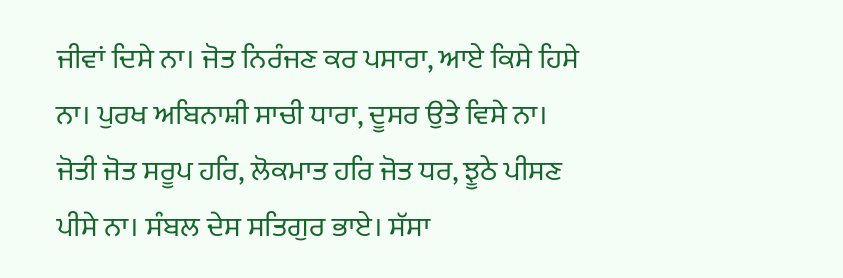ਜੀਵਾਂ ਦਿਸੇ ਨਾ। ਜੋਤ ਨਿਰੰਜਣ ਕਰ ਪਸਾਰਾ, ਆਏ ਕਿਸੇ ਹਿਸੇ ਨਾ। ਪੁਰਖ ਅਬਿਨਾਸ਼ੀ ਸਾਚੀ ਧਾਰਾ, ਦੂਸਰ ਉਤੇ ਵਿਸੇ ਨਾ। ਜੋਤੀ ਜੋਤ ਸਰੂਪ ਹਰਿ, ਲੋਕਮਾਤ ਹਰਿ ਜੋਤ ਧਰ, ਝੂਠੇ ਪੀਸਣ ਪੀਸੇ ਨਾ। ਸੰਬਲ ਦੇਸ ਸਤਿਗੁਰ ਭਾਏ। ਸੱਸਾ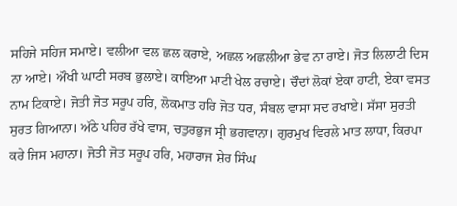ਸਹਿਜੇ ਸਹਿਜ ਸਮਾਏ। ਵਲੀਆ ਵਲ ਛਲ ਕਰਾਏ, ਅਛਲ ਅਛਲੀਆ ਭੇਵ ਨਾ ਰਾਏ। ਜੋਤ ਲਿਲਾਟੀ ਦਿਸ ਨਾ ਆਏ। ਔਖੀ ਘਾਟੀ ਸਰਬ ਭੁਲਾਏ। ਕਾਇਆ ਮਾਟੀ ਖੇਲ ਰਚਾਏ। ਚੌਦਾਂ ਲੋਕਾਂ ਏਕਾ ਹਾਟੀ, ਏਕਾ ਵਸਤ ਨਾਮ ਟਿਕਾਏ। ਜੋਤੀ ਜੋਤ ਸਰੂਪ ਹਰਿ, ਲੋਕਮਾਤ ਹਰਿ ਜੋਤ ਧਰ, ਸੰਬਲ ਵਾਸਾ ਸਦ ਰਖਾਏ। ਸੱਸਾ ਸੁਰਤੀ ਸੁਰਤ ਗਿਆਨਾ। ਅੱਠੇ ਪਹਿਰ ਰੱਖੇ ਵਾਸ, ਚਤੁਰਭੁਜ ਸ੍ਰੀ ਭਗਵਾਨਾ। ਗੁਰਮੁਖ ਵਿਰਲੇ ਮਾਤ ਲਾਧਾ, ਕਿਰਪਾ ਕਰੇ ਜਿਸ ਮਹਾਨਾ। ਜੋਤੀ ਜੋਤ ਸਰੂਪ ਹਰਿ, ਮਹਾਰਾਜ ਸ਼ੇਰ ਸਿੰਘ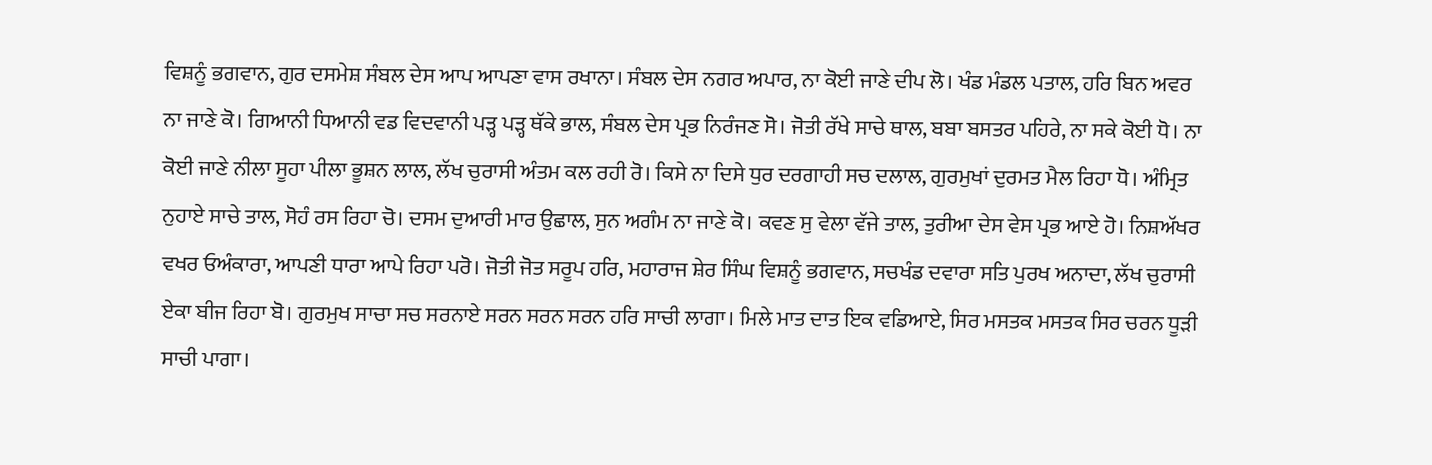ਵਿਸ਼ਨੂੰ ਭਗਵਾਨ, ਗੁਰ ਦਸਮੇਸ਼ ਸੰਬਲ ਦੇਸ ਆਪ ਆਪਣਾ ਵਾਸ ਰਖਾਨਾ। ਸੰਬਲ ਦੇਸ ਨਗਰ ਅਪਾਰ, ਨਾ ਕੋਈ ਜਾਣੇ ਦੀਪ ਲੋ। ਖੰਡ ਮੰਡਲ ਪਤਾਲ, ਹਰਿ ਬਿਨ ਅਵਰ ਨਾ ਜਾਣੇ ਕੋ। ਗਿਆਨੀ ਧਿਆਨੀ ਵਡ ਵਿਦਵਾਨੀ ਪੜ੍ਹ ਪੜ੍ਹ ਥੱਕੇ ਭਾਲ, ਸੰਬਲ ਦੇਸ ਪ੍ਰਭ ਨਿਰੰਜਣ ਸੋ। ਜੋਤੀ ਰੱਖੇ ਸਾਚੇ ਥਾਲ, ਬਬਾ ਬਸਤਰ ਪਹਿਰੇ, ਨਾ ਸਕੇ ਕੋਈ ਧੋ। ਨਾ ਕੋਈ ਜਾਣੇ ਨੀਲਾ ਸੂਹਾ ਪੀਲਾ ਭੂਸ਼ਨ ਲਾਲ, ਲੱਖ ਚੁਰਾਸੀ ਅੰਤਮ ਕਲ ਰਹੀ ਰੋ। ਕਿਸੇ ਨਾ ਦਿਸੇ ਧੁਰ ਦਰਗਾਹੀ ਸਚ ਦਲਾਲ, ਗੁਰਮੁਖਾਂ ਦੁਰਮਤ ਮੈਲ ਰਿਹਾ ਧੋ। ਅੰਮ੍ਰਿਤ ਨੁਹਾਏ ਸਾਚੇ ਤਾਲ, ਸੋਹੰ ਰਸ ਰਿਹਾ ਚੋ। ਦਸਮ ਦੁਆਰੀ ਮਾਰ ਉਛਾਲ, ਸੁਨ ਅਗੰਮ ਨਾ ਜਾਣੇ ਕੋ। ਕਵਣ ਸੁ ਵੇਲਾ ਵੱਜੇ ਤਾਲ, ਤੁਰੀਆ ਦੇਸ ਵੇਸ ਪ੍ਰਭ ਆਏ ਹੋ। ਨਿਸ਼ਅੱਖਰ ਵਖਰ ਓਅੰਕਾਰਾ, ਆਪਣੀ ਧਾਰਾ ਆਪੇ ਰਿਹਾ ਪਰੋ। ਜੋਤੀ ਜੋਤ ਸਰੂਪ ਹਰਿ, ਮਹਾਰਾਜ ਸ਼ੇਰ ਸਿੰਘ ਵਿਸ਼ਨੂੰ ਭਗਵਾਨ, ਸਚਖੰਡ ਦਵਾਰਾ ਸਤਿ ਪੁਰਖ ਅਨਾਦਾ, ਲੱਖ ਚੁਰਾਸੀ ਏਕਾ ਬੀਜ ਰਿਹਾ ਬੋ। ਗੁਰਮੁਖ ਸਾਚਾ ਸਚ ਸਰਨਾਏ ਸਰਨ ਸਰਨ ਸਰਨ ਹਰਿ ਸਾਚੀ ਲਾਗਾ। ਮਿਲੇ ਮਾਤ ਦਾਤ ਇਕ ਵਡਿਆਏ, ਸਿਰ ਮਸਤਕ ਮਸਤਕ ਸਿਰ ਚਰਨ ਧੂੜੀ ਸਾਚੀ ਪਾਗਾ।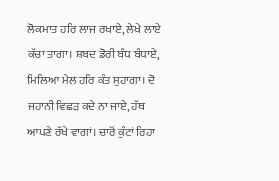ਲੋਕਮਾਤ ਹਰਿ ਲਾਜ ਰਖਾਏ, ਲੇਖੇ ਲਾਏ ਕੱਚਾ ਤਾਗਾ। ਸ਼ਬਦ ਡੋਰੀ ਬੰਧ ਬੰਧਾਏ, ਮਿਲਿਆ ਮੇਲ ਹਰਿ ਕੰਤ ਸੁਹਾਗਾ। ਦੋ ਜਹਾਨੀ ਵਿਛੜ ਕਦੇ ਨਾ ਜਾਏ, ਹੱਥ ਆਪਣੇ ਰੱਖੇ ਵਾਗਾਂ। ਚਾਰੋਂ ਕੁੰਟਾਂ ਰਿਹਾ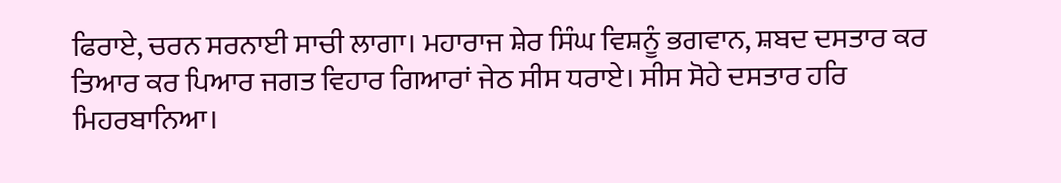ਫਿਰਾਏ, ਚਰਨ ਸਰਨਾਈ ਸਾਚੀ ਲਾਗਾ। ਮਹਾਰਾਜ ਸ਼ੇਰ ਸਿੰਘ ਵਿਸ਼ਨੂੰ ਭਗਵਾਨ, ਸ਼ਬਦ ਦਸਤਾਰ ਕਰ ਤਿਆਰ ਕਰ ਪਿਆਰ ਜਗਤ ਵਿਹਾਰ ਗਿਆਰਾਂ ਜੇਠ ਸੀਸ ਧਰਾਏ। ਸੀਸ ਸੋਹੇ ਦਸਤਾਰ ਹਰਿ ਮਿਹਰਬਾਨਿਆ।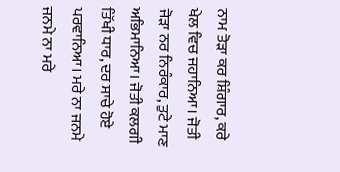ਨਾਮ ਤੋੜਾ ਕਰ ਸ਼ਿੰਗਾਰ, ਕਰੇ ਖੇਲ ਵਿਚ ਜਹਾਨਿਆ। ਜੋਤੀ ਜੋੜਾ ਨਰ ਨਿਰੰਕਾਰ, ਤੁਟੇ ਮਾਣ ਅਭਿਮਾਨਿਆ। ਜੋਤੀ ਕਲਗੀ ਤਿੱਖੀ ਧਾਰ, ਦਰ ਸਾਚੇ ਹੋਏ ਪਰਵਾਨਿਆ। ਮਰੇ ਨਾ ਜਨਮੇ ਜਨਮੇ ਨਾ ਮਰੇ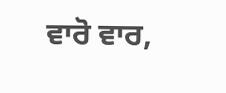ਵਾਰੋ ਵਾਰ,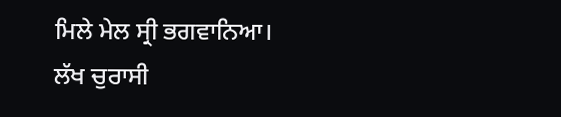ਮਿਲੇ ਮੇਲ ਸ੍ਰੀ ਭਗਵਾਨਿਆ। ਲੱਖ ਚੁਰਾਸੀ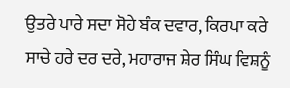ਉਤਰੇ ਪਾਰੇ ਸਦਾ ਸੋਹੇ ਬੰਕ ਦਵਾਰ, ਕਿਰਪਾ ਕਰੇ ਸਾਚੇ ਹਰੇ ਦਰ ਦਰੇ, ਮਹਾਰਾਜ ਸ਼ੇਰ ਸਿੰਘ ਵਿਸ਼ਨੂੰ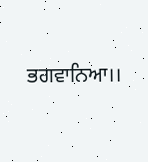ਭਗਵਾਨਿਆ।।